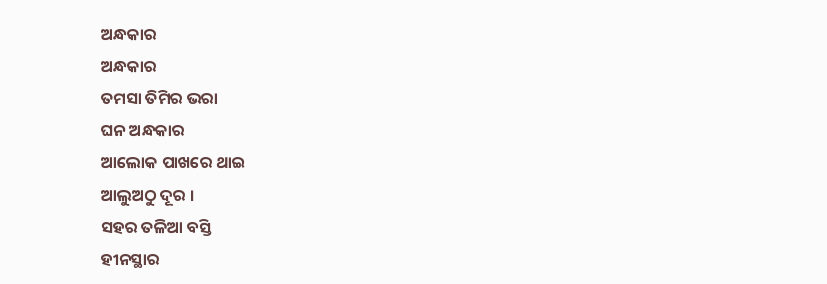ଅନ୍ଧକାର
ଅନ୍ଧକାର
ତମସା ତିମିର ଭରା
ଘନ ଅନ୍ଧକାର
ଆଲୋକ ପାଖରେ ଥାଇ
ଆଲୁଅଠୁ ଦୂର ।
ସହର ତଳିଆ ବସ୍ତି
ହୀନସ୍ଥାର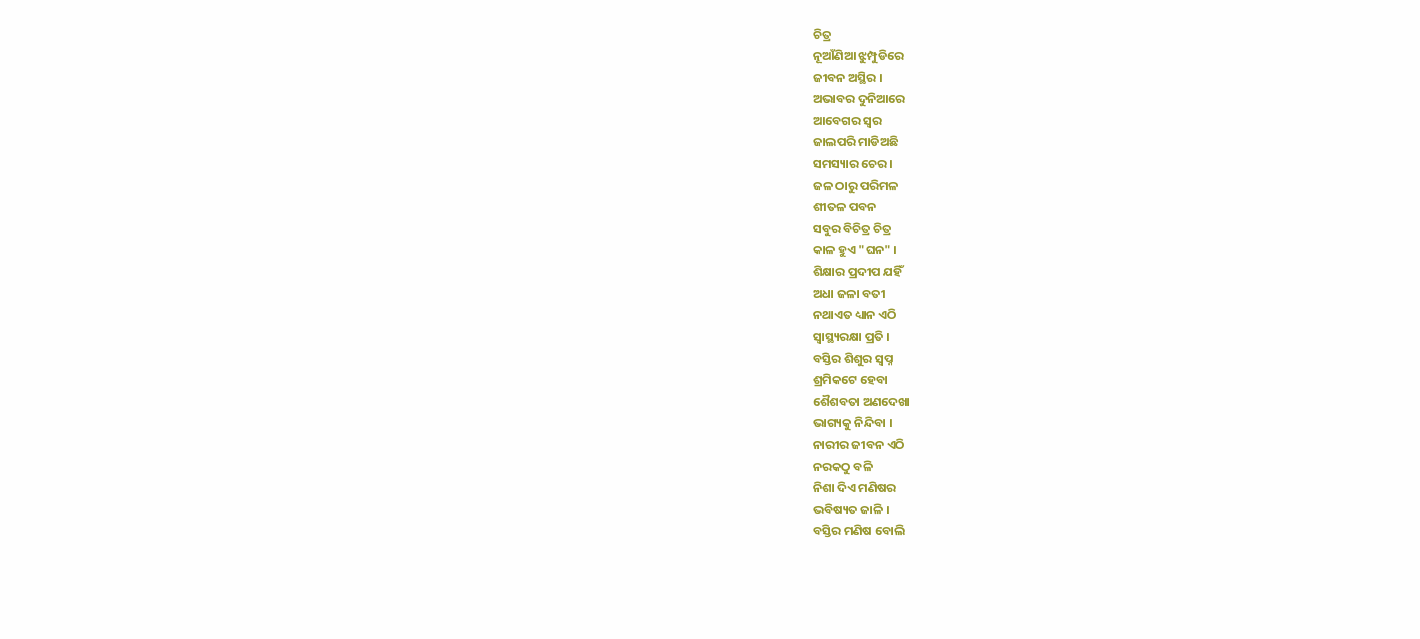ଚିତ୍ର
ନୂଆଁଣିଆ ଝୁମ୍ପୁଡିରେ
ଜୀବନ ଅସ୍ଥିର ।
ଅଭାବର ଦୁନିଆରେ
ଆବେଗର ସ୍ୱର
ଜାଲପରି ମାଡିଅଛି
ସମସ୍ୟାର ଚେର ।
ଜଳ ଠାରୁ ପରିମଳ
ଶୀତଳ ପବନ
ସବୁର ବିଚିତ୍ର ଚିତ୍ର
କାଳ ହୁଏ "ଘନ" ।
ଶିକ୍ଷାର ପ୍ରଦୀପ ଯହିଁ
ଅଧା ଜଳା ବତୀ
ନଥାଏତ ଧ୍ୟାନ ଏଠି
ସ୍ୱାସ୍ଥ୍ୟରକ୍ଷା ପ୍ରତି ।
ବସ୍ତିର ଶିଶୁର ସ୍ୱପ୍ନ
ଶ୍ରମିକଟେ ହେବା
ଶୈଶବତା ଅଣଦେଖା
ଭାଗ୍ୟକୁ ନିନ୍ଦିବା ।
ନାରୀର ଜୀବନ ଏଠି
ନରକଠୁ ବଳି
ନିଶା ଦିଏ ମଣିଷର
ଭବିଷ୍ୟତ ଜାଳି ।
ବସ୍ତିର ମଣିଷ ବୋଲି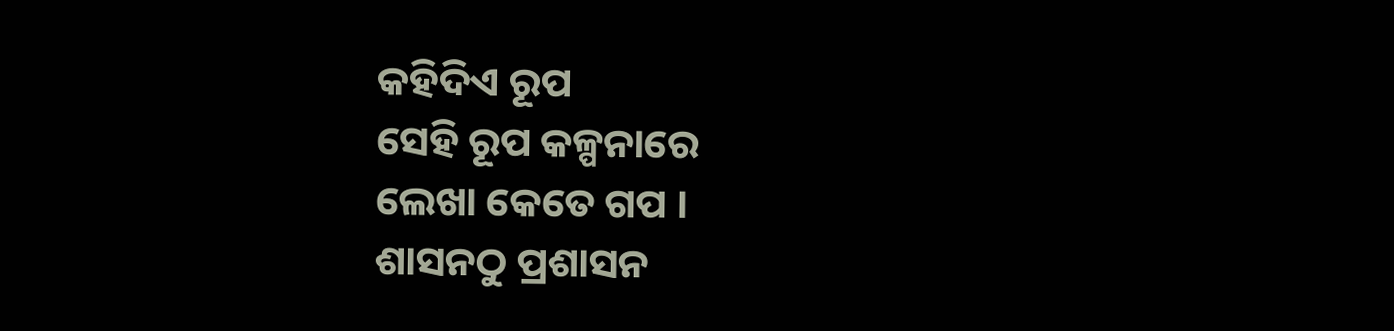କହିଦିଏ ରୂପ
ସେହି ରୂପ କଳ୍ପନାରେ
ଲେଖା କେତେ ଗପ ।
ଶାସନଠୁ ପ୍ରଶାସନ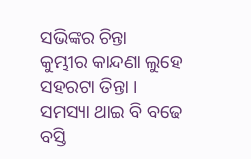ସଭିଙ୍କର ଚିନ୍ତା
କୁମ୍ଭୀର କାନ୍ଦଣା ଲୁହେ
ସହରଟା ତିନ୍ତା ।
ସମସ୍ୟା ଥାଇ ବି ବଢେ
ବସ୍ତି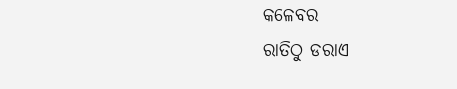କଳେବର
ରାତିଠୁ ଡରାଏ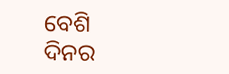ବେଶି
ଦିନର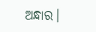ଅନ୍ଧାର।